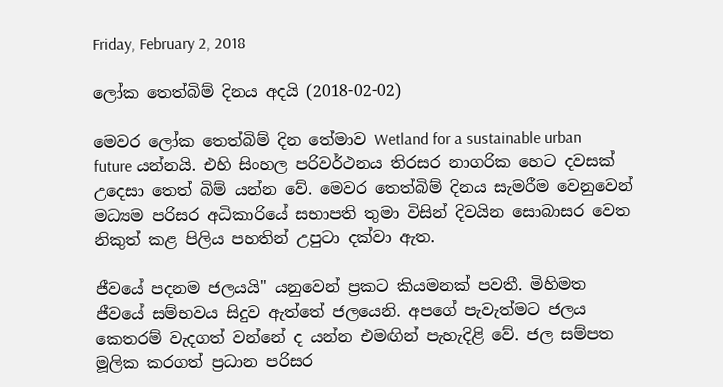Friday, February 2, 2018

ලෝක තෙත්බිම් දිනය අදයි (2018-02-02)

මෙවර ලෝක තෙත්බිම් දින තේමාව Wetland for a sustainable urban future යන්නයි. එහි සිංහල පරිවර්ථනය තිරසර නාගරික හෙට දවසක් උදෙසා තෙත් බිම් යන්න වේ. මෙවර තෙත්බිම් දිනය සැමරීම වෙනුවෙන් මධ්‍යම පරිසර අධිකාරියේ සභාපති තුමා විසින් දිවයින සොබාසර වෙත නිකුත් කළ පිලිය පහතින් උපුටා දක්වා ඇත.

ජීවයේ පදනම ජලයයි" යනුවෙන් ප්‍රකට කියමනක්‌ පවතී. මිහිමත ජීවයේ සම්භවය සිදුව ඇත්තේ ජලයෙනි. අපගේ පැවැත්මට ජලය කෙතරම් වැදගත් වන්නේ ද යන්න එමඟින් පැහැදිළි වේ. ජල සම්පත මූලික කරගත් ප්‍රධාන පරිසර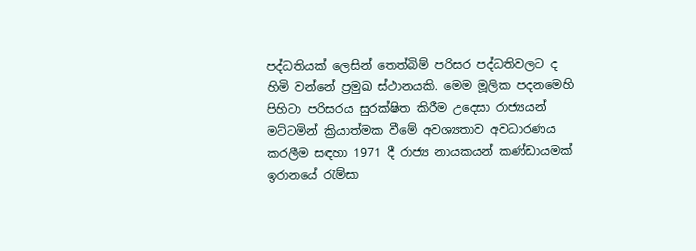පද්ධතියක්‌ ලෙසින් තෙත්බිම් පරිසර පද්ධතිවලට ද හිමි වන්නේ ප්‍රමුඛ ස්‌ථානයකි. මෙම මූලික පදනමෙහි පිහිටා පරිසරය සුරක්‌ෂිත කිරීම උදෙසා රාජ්‍යයන් මට්‌ටමින් ක්‍රියාත්මක වීමේ අවශ්‍යතාව අවධාරණය කරලීම සඳහා 1971 දී රාජ්‍ය නායකයන් කණ්‌ඩායමක්‌ ඉරානයේ රැම්සා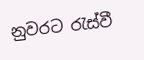නුවරට රැස්‌වී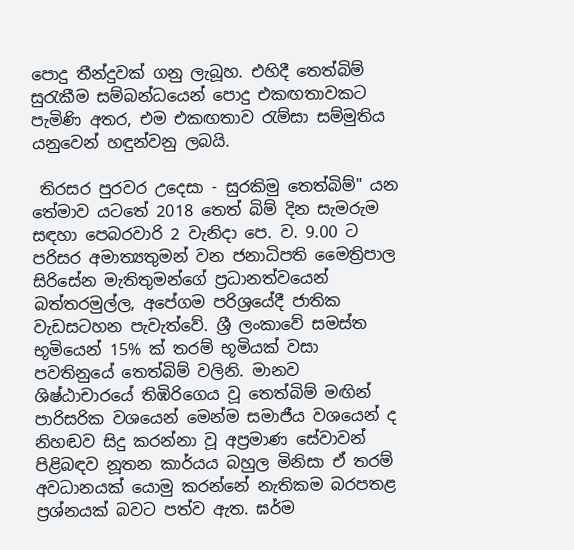පොදු තීන්දුවක්‌ ගනු ලැබූහ. එහිදී තෙත්බිම් සුරැකීම සම්බන්ධයෙන් පොදු එකඟතාවකට පැමිණි අතර, එම එකඟතාව රැම්සා සම්මුතිය යනුවෙන් හඳුන්වනු ලබයි.

 තිරසර පුරවර උදෙසා - සුරකිමු තෙත්බිම්" යන තේමාව යටතේ 2018 තෙත් බිම් දින සැමරුම සඳහා පෙබරවාරි 2 වැනිදා පෙ. ව. 9.00 ට පරිසර අමාත්‍යතුමන් වන ජනාධිපති මෛත්‍රිපාල සිරිසේන මැතිතුමන්ගේ ප්‍රධානත්වයෙන් බත්තරමුල්ල, අපේගම පරිශ්‍රයේදී ජාතික වැඩසටහන පැවැත්වේ. ශ්‍රී ලංකාවේ සමස්‌ත භූමියෙන් 15% ක්‌ තරම් භූමියක්‌ වසා පවතිනුයේ තෙත්බිම් වලිනි. මානව ශිෂ්ඨාචාරයේ තිඹිරිගෙය වූ තෙත්බිම් මඟින් පාරිසරික වශයෙන් මෙන්ම සමාජීය වශයෙන් ද නිහඬව සිදු කරන්නා වූ අප්‍රමාණ සේවාවන් පිළිබඳව නූතන කාර්යය බහුල මිනිසා ඒ තරම් අවධානයක්‌ යොමු කරන්නේ නැතිකම බරපතළ ප්‍රශ්නයක්‌ බවට පත්ව ඇත. ඝර්ම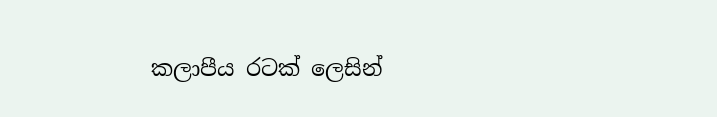කලාපීය රටක්‌ ලෙසින්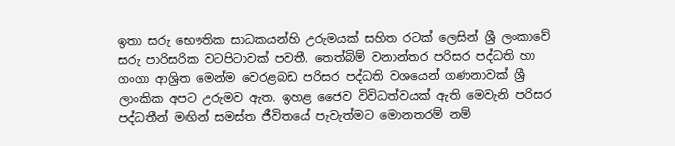ඉතා සරු භෞතික සාධකයන්හි උරුමයක්‌ සහිත රටක්‌ ලෙසින් ශ්‍රී ලංකාවේ සරු පාරිසරික වටපිටාවක්‌ පවතී. තෙත්බිම් වනාන්තර පරිසර පද්ධති හා ගංගා ආශ්‍රිත මෙන්ම වෙරළබඩ පරිසර පද්ධති වශයෙන් ගණනාවක්‌ ශ්‍රී ලාංකික අපට උරුමව ඇත. ඉහළ ජෛව විවිධත්වයක්‌ ඇති මෙවැනි පරිසර පද්ධතීන් මඟින් සමස්‌ත ජීවිතයේ පැවැත්මට මොනතරම් නම්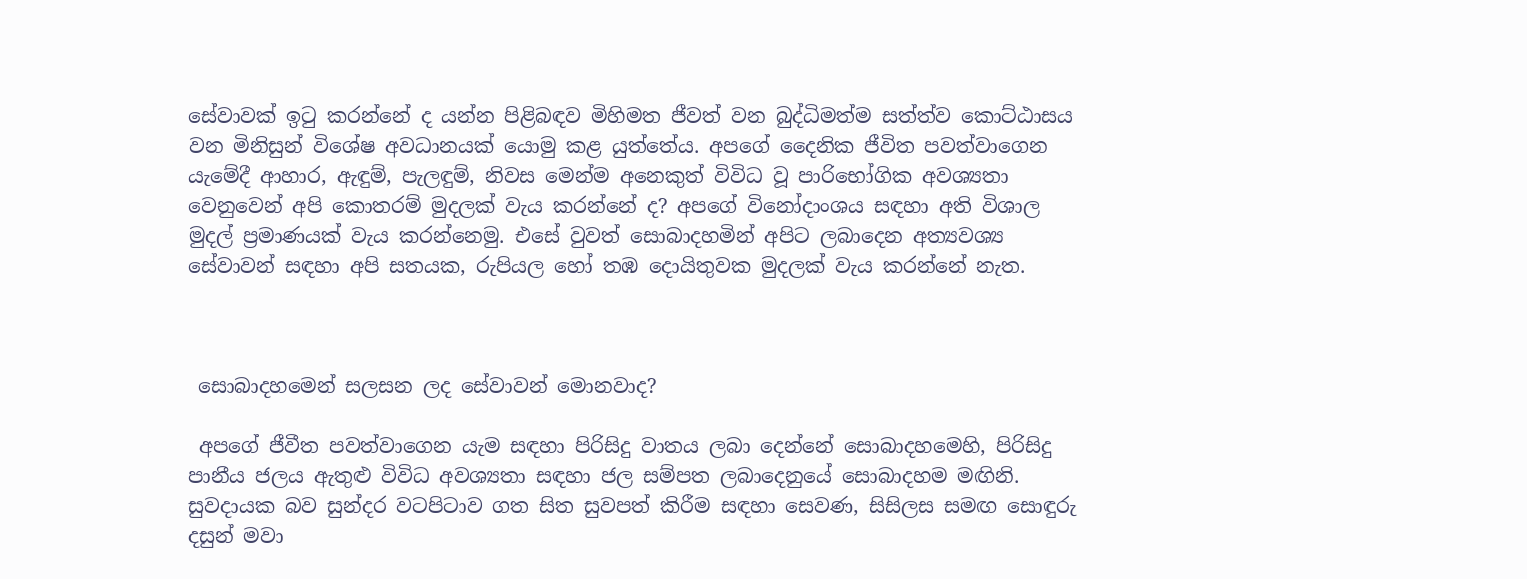සේවාවක්‌ ඉටු කරන්නේ ද යන්න පිළිබඳව මිහිමත ජීවත් වන බුද්ධිමත්ම සත්ත්ව කොට්‌ඨාසය වන මිනිසුන් විශේෂ අවධානයක්‌ යොමු කළ යුත්තේය. අපගේ දෛනික ජීවිත පවත්වාගෙන යැමේදී ආහාර, ඇඳුම්, පැලඳුම්, නිවස මෙන්ම අනෙකුත් විවිධ වූ පාරිභෝගික අවශ්‍යතා වෙනුවෙන් අපි කොතරම් මුදලක්‌ වැය කරන්නේ ද? අපගේ විනෝදාංශය සඳහා අති විශාල මුදල් ප්‍රමාණයක්‌ වැය කරන්නෙමු. එසේ වුවත් සොබාදහමින් අපිට ලබාදෙන අත්‍යවශ්‍ය සේවාවන් සඳහා අපි සතයක, රුපියල හෝ තඹ දොයිතුවක මුදලක්‌ වැය කරන්නේ නැත.



 සොබාදහමෙන් සලසන ලද සේවාවන් මොනවාද?

 අපගේ ජීවීත පවත්වාගෙන යැම සඳහා පිරිසිදු වාතය ලබා දෙන්නේ සොබාදහමෙහි, පිරිසිදු පානීය ජලය ඇතුළු විවිධ අවශ්‍යතා සඳහා ජල සම්පත ලබාදෙනුයේ සොබාදහම මඟිනි. සුවදායක බව සුන්දර වටපිටාව ගත සිත සුවපත් කිරීම සඳහා සෙවණ, සිසිලස සමඟ සොඳුරු දසුන් මවා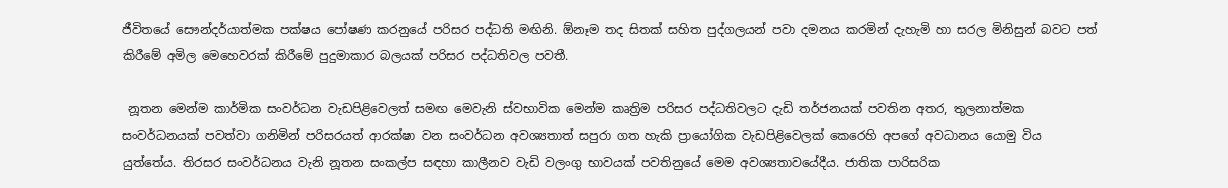ජීවිතයේ සෞන්දර්යාත්මක පක්‌ෂය පෝෂණ කරනුයේ පරිසර පද්ධති මඟිනි. ඕනෑම තද සිතක්‌ සහිත පුද්ගලයන් පවා දමනය කරමින් දැහැමි හා සරල මිනිසුන් බවට පත් කිරීමේ අමිල මෙහෙවරක්‌ කිරීමේ පුදුමාකාර බලයක්‌ පරිසර පද්ධතිවල පවතී.

 නූතන මෙන්ම කාර්මික සංවර්ධන වැඩපිළිවෙලත් සමඟ මෙවැනි ස්‌වභාවික මෙන්ම කෘත්‍රිම පරිසර පද්ධතිවලට දැඩි තර්ජනයක්‌ පවතින අතර, තුලනාත්මක සංවර්ධනයක්‌ පවත්වා ගනිමින් පරිසරයත් ආරක්‌ෂා වන සංවර්ධන අවශ්‍යතාත් සපුරා ගත හැකි ප්‍රායෝගික වැඩපිළිවෙලක්‌ කෙරෙහි අපගේ අවධානය යොමු විය යුත්තේය. තිරසර සංවර්ධනය වැනි නූතන සංකල්ප සඳහා කාලීනව වැඩි වලංගු භාවයක්‌ පවතිනුයේ මෙම අවශ්‍යතාවයේදීය. ජාතික පාරිසරික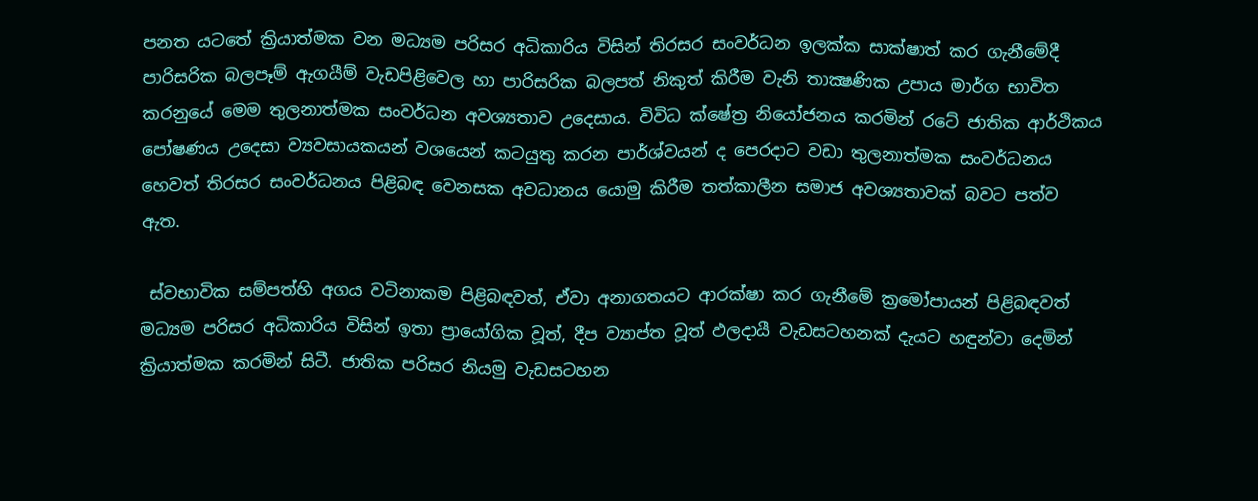පනත යටතේ ක්‍රියාත්මක වන මධ්‍යම පරිසර අධිකාරිය විසින් තිරසර සංවර්ධන ඉලක්‌ක සාක්‌ෂාත් කර ගැනීමේදී පාරිසරික බලපෑම් ඇගයීම් වැඩපිළිවෙල හා පාරිසරික බලපත් නිකුත් කිරීම වැනි තාක්‍ෂණික උපාය මාර්ග භාවිත කරනුයේ මෙම තුලනාත්මක සංවර්ධන අවශ්‍යතාව උදෙසාය. විවිධ ක්‌ෂේත්‍ර නියෝජනය කරමින් රටේ ජාතික ආර්ථිකය පෝෂණය උදෙසා ව්‍යවසායකයන් වශයෙන් කටයුතු කරන පාර්ශ්වයන් ද පෙරදාට වඩා තුලනාත්මක සංවර්ධනය හෙවත් තිරසර සංවර්ධනය පිළිබඳ වෙනසක අවධානය යොමු කිරීම තත්කාලීන සමාජ අවශ්‍යතාවක්‌ බවට පත්ව ඇත.

 ස්‌වභාවික සම්පත්හි අගය වටිනාකම පිළිබඳවත්, ඒවා අනාගතයට ආරක්‌ෂා කර ගැනීමේ ක්‍රමෝපායන් පිළිබඳවත් මධ්‍යම පරිසර අධිකාරිය විසින් ඉතා ප්‍රායෝගික වූත්, දීප ව්‍යාප්ත වූත් ඵලදායී වැඩසටහනක්‌ දැයට හඳුන්වා දෙමින් ක්‍රියාත්මක කරමින් සිටී. ජාතික පරිසර නියමු වැඩසටහන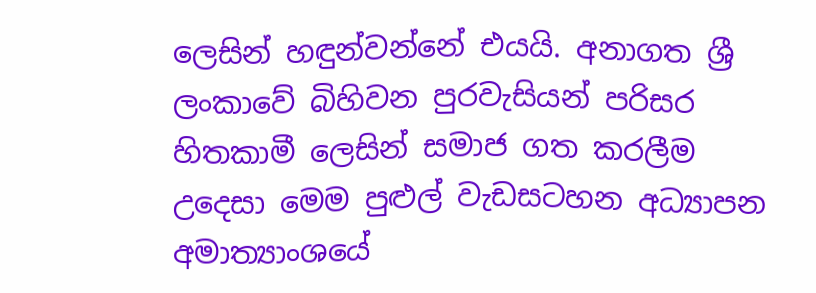ලෙසින් හඳුන්වන්නේ එයයි. අනාගත ශ්‍රී ලංකාවේ බිහිවන පුරවැසියන් පරිසර හිතකාමී ලෙසින් සමාජ ගත කරලීම උදෙසා මෙම පුළුල් වැඩසටහන අධ්‍යාපන අමාත්‍යාංශයේ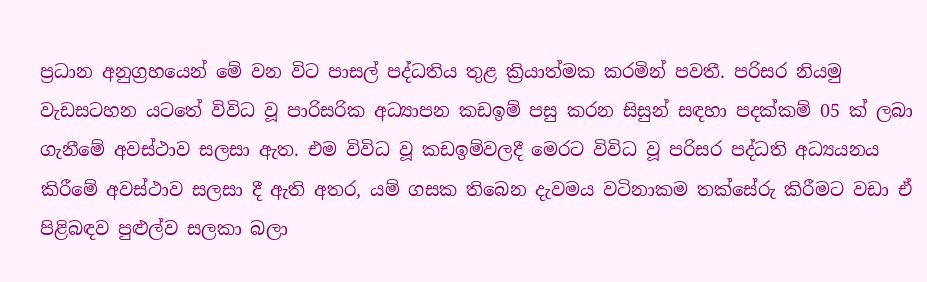ප්‍රධාන අනුග්‍රහයෙන් මේ වන විට පාසල් පද්ධතිය තුළ ක්‍රියාත්මක කරමින් පවතී. පරිසර නියමු වැඩසටහන යටතේ විවිධ වූ පාරිසරික අධ්‍යාපන කඩඉම් පසු කරන සිසුන් සඳහා පදක්‌කම් 05 ක්‌ ලබා ගැනීමේ අවස්‌ථාව සලසා ඇත. එම විවිධ වූ කඩඉම්වලදී මෙරට විවිධ වූ පරිසර පද්ධති අධ්‍යයනය කිරීමේ අවස්‌ථාව සලසා දී ඇති අතර, යම් ගසක තිබෙන දැවමය වටිනාකම තක්‌සේරු කිරීමට වඩා ඒ පිළිබඳව පුළුල්ව සලකා බලා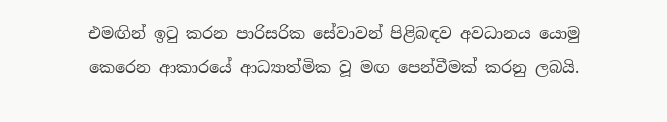එමඟින් ඉටු කරන පාරිසරික සේවාවන් පිළිබඳව අවධානය යොමු කෙරෙන ආකාරයේ ආධ්‍යාත්මික වූ මඟ පෙන්වීමක්‌ කරනු ලබයි.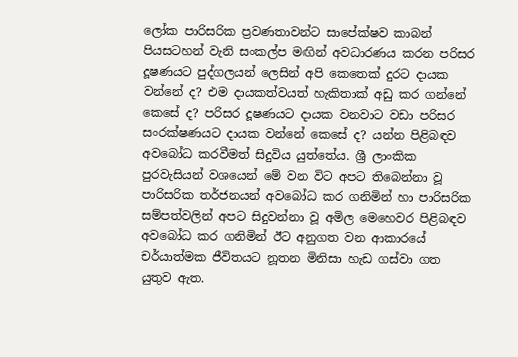ලෝක පාරිසරික ප්‍රවණතාවන්ට සාපේක්‌ෂව කාබන් පියසටහන් වැනි සංකල්ප මඟින් අවධාරණය කරන පරිසර දූෂණයට පුද්ගලයන් ලෙසින් අපි කෙතෙක්‌ දුරට දායක වන්නේ ද? එම දායකත්වයත් හැකිතාක්‌ අඩු කර ගන්නේ කෙසේ ද? පරිසර දූෂණයට දායක වනවාට වඩා පරිසර සංරක්‌ෂණයට දායක වන්නේ කෙසේ ද? යන්න පිළිබඳව අවබෝධ කරවීමත් සිදුවිය යුත්තේය. ශ්‍රී ලාංකික පුරවැසියන් වශයෙන් මේ වන විට අපට තිබෙන්නා වූ පාරිසරික තර්ජනයන් අවබෝධ කර ගනිමින් හා පාරිසරික සම්පත්වලින් අපට සිදුවන්නා වූ අමිල මෙහෙවර පිළිබඳව අවබෝධ කර ගනිමින් ඊට අනුගත වන ආකාරයේ චර්යාත්මක ජීවිතයට නූතන මිනිසා හැඩ ගස්‌වා ගත යුතුව ඇත.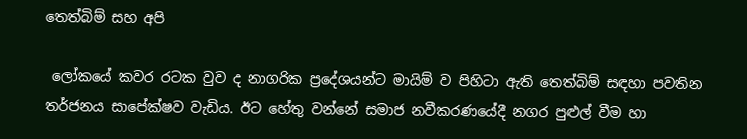තෙත්බිම් සහ අපි

 ලෝකයේ කවර රටක වුව ද නාගරික ප්‍රදේශයන්ට මායිම් ව පිහිටා ඇති තෙත්බිම් සඳහා පවතින තර්ජනය සාපේක්‌ෂව වැඩිය. ඊට හේතු වන්නේ සමාජ නවීකරණයේදී නගර පුළුල් වීම හා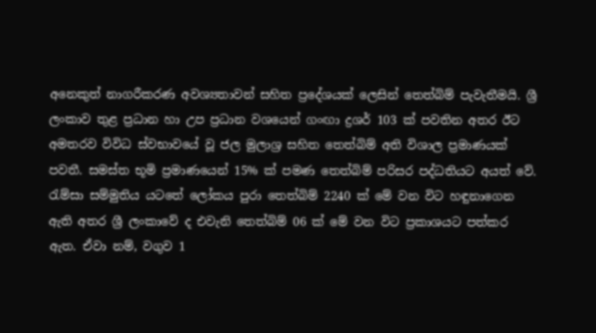අනෙකුත් නාගරීකරණ අවශ්‍යතාවන් සහිත ප්‍රදේශයක්‌ ලෙසින් තෙත්බිම් පැවැතීමයි. ශ්‍රී ලංකාව තුළ ප්‍රධාන හා උප ප්‍රධාන වශයෙන් ගංඟා ද්‍රශර් 103 ක්‌ පවතින අතර ඊට අමතරව විවිධ ස්‌වභාවයේ වූ ජල මුලාශ්‍ර සහිත තෙත්බිම් අති විශාල ප්‍රමාණයක්‌ පවතී. සමස්‌ත භූමි ප්‍රමාණයෙන් 15% ක්‌ පමණ තෙත්බිම් පරිසර පද්ධතියට අයත් වේ. රැම්සා සම්මුතිය යටතේ ලෝකය පුරා තෙත්බිම් 2240 ක්‌ මේ වන විට හඳුනාගෙන ඇති අතර ශ්‍රී ලංකාවේ ද එවැනි තෙත්බිම් 06 ක්‌ මේ වන විට ප්‍රකාශයට පත්කර ඇත. ඒවා නම්, වගුව 1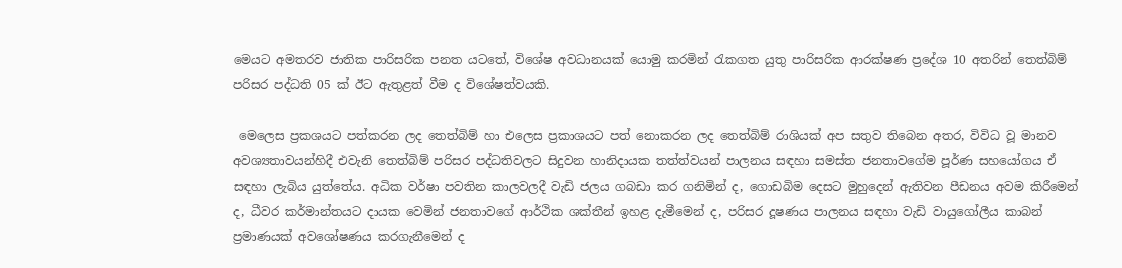මෙයට අමතරව ජාතික පාරිසරික පනත යටතේ, විශේෂ අවධානයක්‌ යොමු කරමින් රැකගත යුතු පාරිසරික ආරක්‌ෂණ ප්‍රදේශ 10 අතරින් තෙත්බිම් පරිසර පද්ධති 05 ක්‌ ඊට ඇතුළත් වීම ද විශේෂත්වයකි.

 මෙලෙස ප්‍රකශයට පත්කරන ලද තෙත්බිම් හා එලෙස ප්‍රකාශයට පත් නොකරන ලද තෙත්බිම් රාශියක්‌ අප සතුව තිබෙන අතර, විවිධ වූ මානව අවශ්‍යතාවයන්හිදී එවැනි තෙත්බිම් පරිසර පද්ධතිවලට සිදුවන හානිදායක තත්ත්වයන් පාලනය සඳහා සමස්‌ත ජනතාවගේම පූර්ණ සහයෝගය ඒ සඳහා ලැබිය යුත්තේය. අධික වර්ෂා පවතින කාලවලදී වැඩි ජලය ගබඩා කර ගනිමින් ද, ගොඩබිම දෙසට මුහුදෙන් ඇතිවන පීඩනය අවම කිරීමෙන් ද, ධීවර කර්මාන්තයට දායක වෙමින් ජනතාවගේ ආර්ථික ශක්‌තීන් ඉහළ දැමීමෙන් ද, පරිසර දූෂණය පාලනය සඳහා වැඩි වායුගෝලීය කාබන් ප්‍රමාණයක්‌ අවශෝෂණය කරගැනීමෙන් ද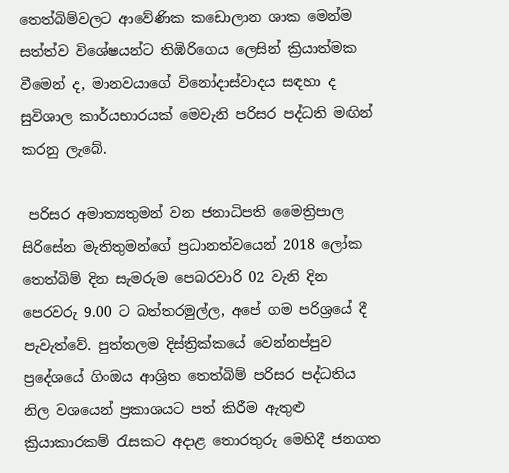තෙත්බිම්වලට ආවේණික කඩොලාන ශාක මෙන්ම සත්ත්ව විශේෂයන්ට තිඹිරිගෙය ලෙසින් ක්‍රියාත්මක වීමෙන් ද, මානවයාගේ විනෝදාස්‌වාදය සඳහා ද සුවිශාල කාර්යභාරයක්‌ මෙවැනි පරිසර පද්ධති මඟින් කරනු ලැබේ.

 පරිසර අමාත්‍යතුමන් වන ජනාධිපති මෛත්‍රිපාල සිරිසේන මැතිතුමන්ගේ ප්‍රධානත්වයෙන් 2018 ලෝක තෙත්බිම් දින සැමරුම පෙබරවාරි 02 වැනි දින පෙරවරු 9.00 ට බත්තරමුල්ල, අපේ ගම පරිශ්‍රයේ දී පැවැත්වේ. පුත්තලම දිස්‌ත්‍රික්‌කයේ වෙන්නප්පුව ප්‍රදේශයේ ගිංඔය ආශ්‍රිත තෙත්බිම් පරිසර පද්ධතිය නිල වශයෙන් ප්‍රකාශයට පත් කිරීම ඇතුළු ක්‍රියාකාරකම් රැසකට අදාළ තොරතුරු මෙහිදී ජනගත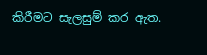කිරීමට සැලසුම් කර ඇත.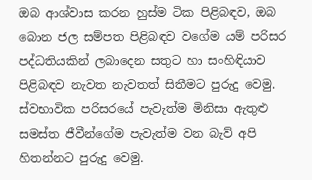ඔබ ආශ්වාස කරන හුස්‌ම ටික පිළිබඳව, ඔබ බොන ජල සම්පත පිළිබඳව වගේම යම් පරිසර පද්ධතියකින් ලබාදෙන සතුට හා සංහිඳියාව පිළිබඳව නැවත නැවතත් සිතීමට පුරුදු වෙමු. ස්‌වභාවික පරිසරයේ පැවැත්ම මිනිසා ඇතුළු සමස්‌ත ජීවීන්ගේම පැවැත්ම වන බැව් අපි හිතන්නට පුරුදු වෙමු.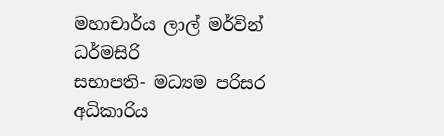මහාචාර්ය ලාල් මර්වින් ධර්මසිරි
සභාපති- මධ්‍යම පරිසර අධිකාරිය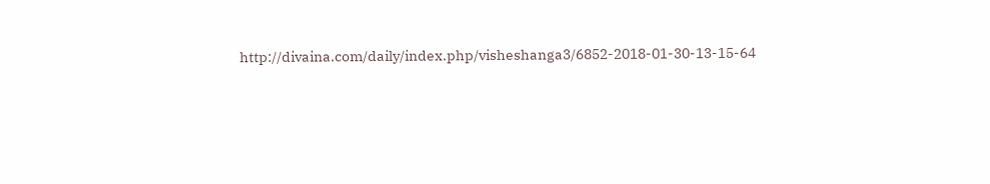http://divaina.com/daily/index.php/visheshanga3/6852-2018-01-30-13-15-64